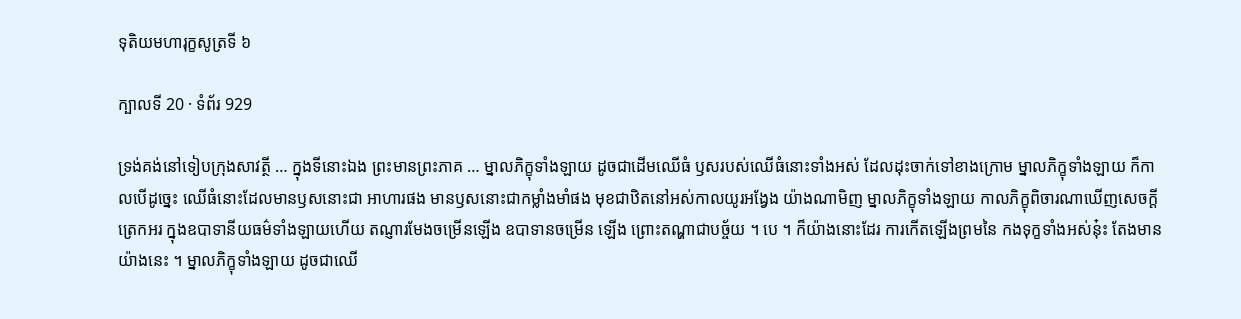ទុតិយមហារុក្ខសូត្រទី ៦

ក្បាលទី 20 · ទំព័រ 929

ទ្រង់គង់នៅទៀបក្រុងសាវត្ថី … ក្នុងទីនោះឯង ព្រះមានព្រះភាគ … ម្នាលភិក្ខុទាំងឡាយ ដូចជាដើមឈើធំ ឫសរបស់ឈើធំនោះទាំងអស់ ដែលដុះចាក់ទៅខាងក្រោម ម្នាលភិក្ខុទាំងឡាយ ក៏កាលបើដូច្នេះ ឈើធំនោះដែលមានឫសនោះជា អាហារផង មានឫសនោះជាកម្លាំងមាំផង មុខជាឋិតនៅអស់កាលយូរអង្វែង យ៉ាងណាមិញ ម្នាលភិក្ខុទាំងឡាយ កាលភិក្ខុពិចារណាឃើញសេចក្តីត្រេកអរ ក្នុងឧបាទានីយធម៌ទាំងឡាយហើយ តណ្ញារមែងចម្រើនឡើង ឧបាទានចម្រើន ឡើង ព្រោះតណ្ហាជាបច្ច័យ ។ បេ ។ ក៏យ៉ាងនោះដែរ ការកើតឡើងព្រមនៃ កងទុក្ខទាំងអស់នុ៎ះ តែងមានយ៉ាងនេះ ។ ម្នាលភិក្ខុទាំងឡាយ ដូចជាឈើ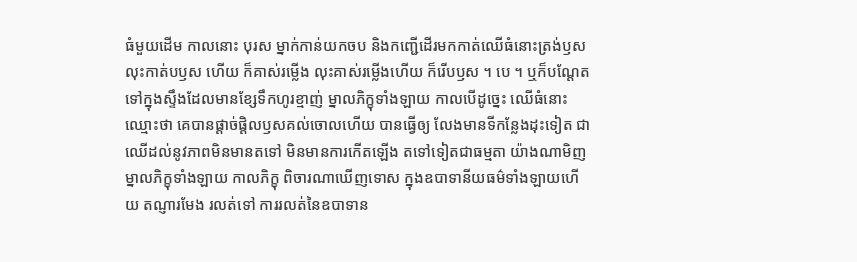ធំមួយដើម កាលនោះ បុរស ម្នាក់កាន់យកចប និងកញ្ជើដើរមកកាត់ឈើធំនោះត្រង់ឫស លុះកាត់បឫស ហើយ ក៏គាស់រម្លើង លុះគាស់រម្លើងហើយ ក៏រើបឫស ។ បេ ។ ឬក៏បណ្តែត ទៅក្នុងស្ទឹងដែលមានខ្សែទឹកហូរខ្មាញ់ ម្នាលភិក្ខុទាំងឡាយ កាលបើដូច្នេះ ឈើធំនោះ ឈ្មោះថា គេបានផ្តាច់ផ្តិលឫសគល់ចោលហើយ បានធ្វើឲ្យ លែងមានទីកន្លែងដុះទៀត ជាឈើដល់នូវភាពមិនមានតទៅ មិនមានការកើតឡើង តទៅទៀតជាធម្មតា យ៉ាងណាមិញ ម្នាលភិក្ខុទាំងឡាយ កាលភិក្ខុ ពិចារណាឃើញទោស ក្នុងឧបាទានីយធម៌ទាំងឡាយហើយ តណ្ញារមែង រលត់ទៅ ការរលត់នៃឧបាទាន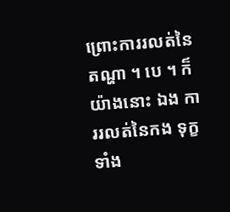ព្រោះការរលត់នៃតណ្ហា ។ បេ ។ ក៏យ៉ាងនោះ ឯង ការរលត់នៃកង ទុក្ខទាំង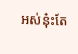អស់នុ៎ះតែ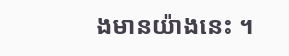ងមានយ៉ាងនេះ ។